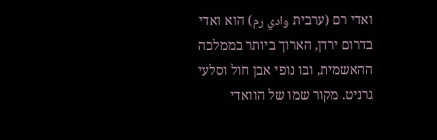ואדי רם (ערבית وادي رم) הוא ואדי בדרום ירדן, הארוך ביותר בממלכה ההאשמית, ובו נופי אבן חול וסלעי גרניט. מקור שמו של הוואדי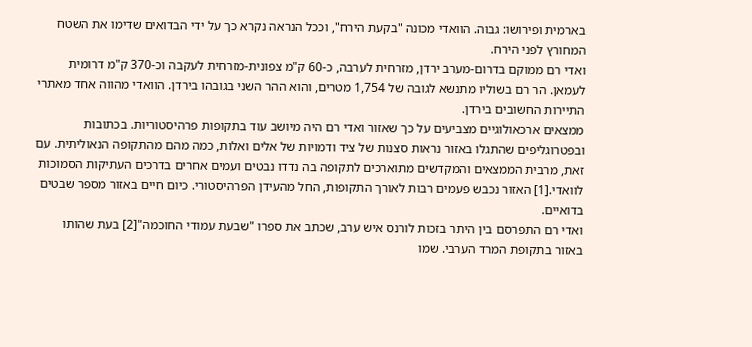בארמית ופירושו: גבוה. הוואדי מכונה "בקעת הירח", וככל הנראה נקרא כך על ידי הבדואים שדימו את השטח המחורץ לפני הירח.
ואדי רם ממוקם בדרום-מערב ירדן, מזרחית לערבה, כ-60 ק"מ צפונית-מזרחית לעקבה וכ-370 ק"מ דרומית לעמאן. הר רם בשוליו מתנשא לגובה של 1,754 מטרים, והוא ההר השני בגובהו בירדן. הוואדי מהווה אחד מאתרי התיירות החשובים בירדן.
ממצאים ארכאולוגיים מצביעים על כך שאזור ואדי רם היה מיושב עוד בתקופות פרהיסטוריות. בכתובות ובפטרוגליפים שהתגלו באזור נראות סצנות של ציד ודמויות של אלים ואלות, כמה מהם מהתקופה הנאוליתית. עם זאת, מרבית הממצאים והמקדשים מתוארכים לתקופה בה נדדו נבטים ועמים אחרים בדרכים העתיקות הסמוכות לוואדי.[1] האזור נכבש פעמים רבות לאורך התקופות, החל מהעידן הפרהיסטורי. כיום חיים באזור מספר שבטים בדואיים.
ואדי רם התפרסם בין היתר בזכות לורנס איש ערב, שכתב את ספרו "שבעת עמודי החוכמה"[2] בעת שהותו באזור בתקופת המרד הערבי. שמו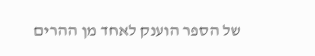של הספר הוענק לאחד מן ההרים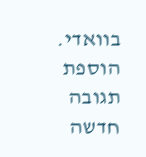בוואדי.
הוספת תגובה חדשה